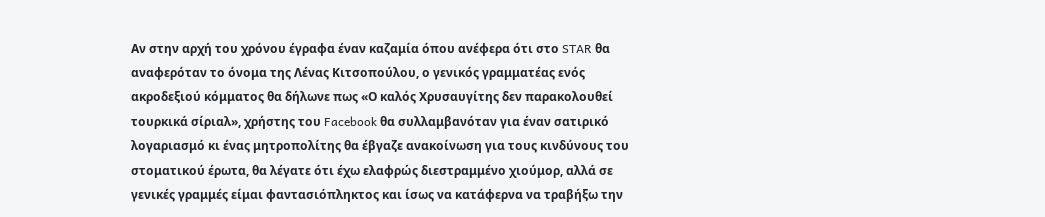Αν στην αρχή του χρόνου έγραφα έναν καζαμία όπου ανέφερα ότι στο STAR θα αναφερόταν το όνομα της Λένας Κιτσοπούλου, ο γενικός γραμματέας ενός ακροδεξιού κόμματος θα δήλωνε πως «Ο καλός Χρυσαυγίτης δεν παρακολουθεί τουρκικά σίριαλ», χρήστης του Facebook θα συλλαμβανόταν για έναν σατιρικό λογαριασμό κι ένας μητροπολίτης θα έβγαζε ανακοίνωση για τους κινδύνους του στοματικού έρωτα, θα λέγατε ότι έχω ελαφρώς διεστραμμένο χιούμορ, αλλά σε γενικές γραμμές είμαι φαντασιόπληκτος και ίσως να κατάφερνα να τραβήξω την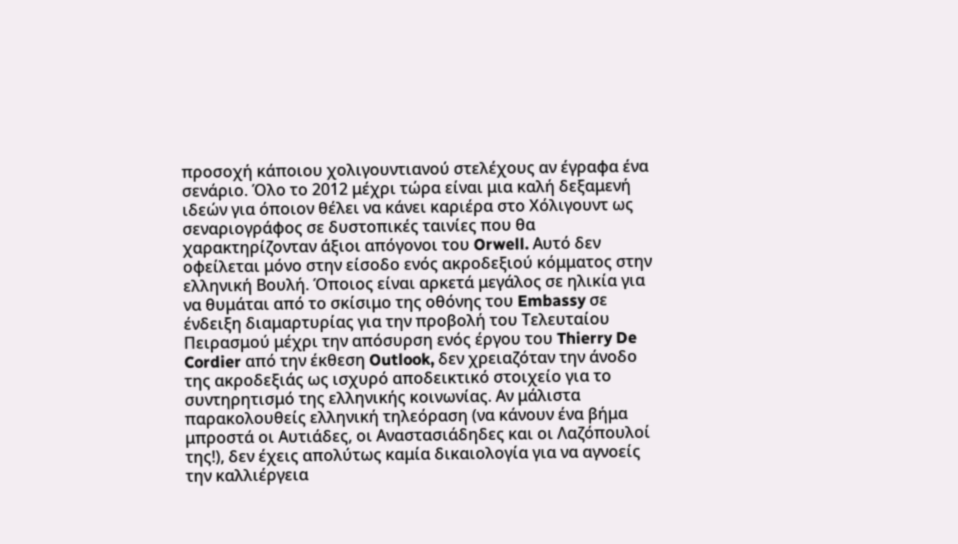προσοχή κάποιου χολιγουντιανού στελέχους αν έγραφα ένα σενάριο. Όλο το 2012 μέχρι τώρα είναι μια καλή δεξαμενή ιδεών για όποιον θέλει να κάνει καριέρα στο Χόλιγουντ ως σεναριογράφος σε δυστοπικές ταινίες που θα χαρακτηρίζονταν άξιοι απόγονοι του Orwell. Αυτό δεν οφείλεται μόνο στην είσοδο ενός ακροδεξιού κόμματος στην ελληνική Βουλή. Όποιος είναι αρκετά μεγάλος σε ηλικία για να θυμάται από το σκίσιμο της οθόνης του Embassy σε ένδειξη διαμαρτυρίας για την προβολή του Τελευταίου Πειρασμού μέχρι την απόσυρση ενός έργου του Thierry De Cordier από την έκθεση Outlook, δεν χρειαζόταν την άνοδο της ακροδεξιάς ως ισχυρό αποδεικτικό στοιχείο για το συντηρητισμό της ελληνικής κοινωνίας. Αν μάλιστα παρακολουθείς ελληνική τηλεόραση (να κάνουν ένα βήμα μπροστά οι Αυτιάδες, οι Αναστασιάδηδες και οι Λαζόπουλοί της!), δεν έχεις απολύτως καμία δικαιολογία για να αγνοείς την καλλιέργεια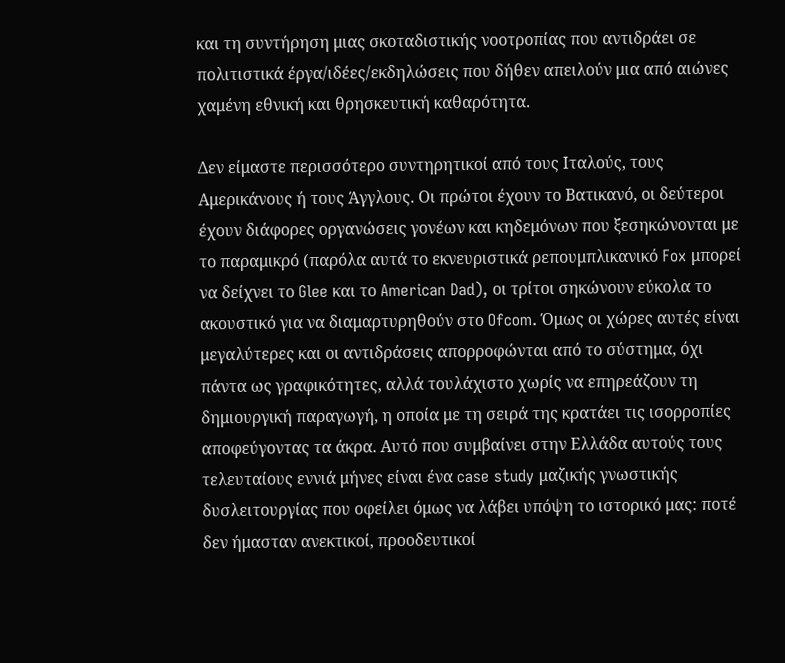και τη συντήρηση μιας σκοταδιστικής νοοτροπίας που αντιδράει σε πολιτιστικά έργα/ιδέες/εκδηλώσεις που δήθεν απειλούν μια από αιώνες χαμένη εθνική και θρησκευτική καθαρότητα.

Δεν είμαστε περισσότερο συντηρητικοί από τους Ιταλούς, τους Αμερικάνους ή τους Άγγλους. Οι πρώτοι έχουν το Βατικανό, οι δεύτεροι έχουν διάφορες οργανώσεις γονέων και κηδεμόνων που ξεσηκώνονται με το παραμικρό (παρόλα αυτά το εκνευριστικά ρεπουμπλικανικό Fox μπορεί να δείχνει το Glee και το American Dad), οι τρίτοι σηκώνουν εύκολα το ακουστικό για να διαμαρτυρηθούν στο Ofcom. Όμως οι χώρες αυτές είναι μεγαλύτερες και οι αντιδράσεις απορροφώνται από το σύστημα, όχι πάντα ως γραφικότητες, αλλά τουλάχιστο χωρίς να επηρεάζουν τη δημιουργική παραγωγή, η οποία με τη σειρά της κρατάει τις ισορροπίες αποφεύγοντας τα άκρα. Αυτό που συμβαίνει στην Ελλάδα αυτούς τους τελευταίους εννιά μήνες είναι ένα case study μαζικής γνωστικής δυσλειτουργίας που οφείλει όμως να λάβει υπόψη το ιστορικό μας: ποτέ δεν ήμασταν ανεκτικοί, προοδευτικοί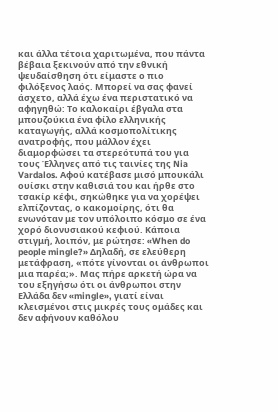και άλλα τέτοια χαριτωμένα, που πάντα βέβαια ξεκινούν από την εθνική ψευδαίσθηση ότι είμαστε ο πιο φιλόξενος λαός. Μπορεί να σας φανεί άσχετο, αλλά έχω ένα περιστατικό να αφηγηθώ: Το καλοκαίρι έβγαλα στα μπουζούκια ένα φίλο ελληνικής καταγωγής, αλλά κοσμοπολίτικης ανατροφής, που μάλλον έχει διαμορφώσει τα στερεότυπά του για τους Έλληνες από τις ταινίες της Nia Vardalos. Αφού κατέβασε μισό μπουκάλι ουίσκι στην καθισιά του και ήρθε στο τσακίρ κέφι, σηκώθηκε για να χορέψει ελπίζοντας, ο κακομοίρης, ότι θα ενωνόταν με τον υπόλοιπο κόσμο σε ένα χορό διονυσιακού κεφιού. Κάποια στιγμή, λοιπόν, με ρώτησε: «When do people mingle?» Δηλαδή, σε ελεύθερη μετάφραση, «πότε γίνονται οι άνθρωποι μια παρέα;». Μας πήρε αρκετή ώρα να του εξηγήσω ότι οι άνθρωποι στην Ελλάδα δεν «mingle», γιατί είναι κλεισμένοι στις μικρές τους ομάδες και δεν αφήνουν καθόλου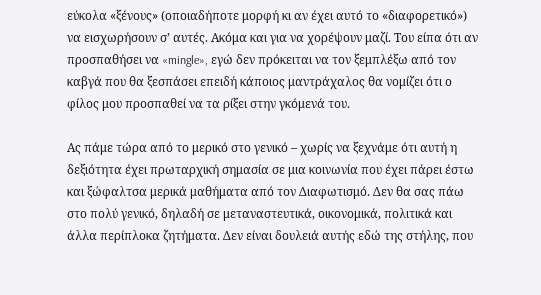εύκολα «ξένους» (οποιαδήποτε μορφή κι αν έχει αυτό το «διαφορετικό») να εισχωρήσουν σ’ αυτές. Ακόμα και για να χορέψουν μαζί. Του είπα ότι αν προσπαθήσει να «mingle», εγώ δεν πρόκειται να τον ξεμπλέξω από τον καβγά που θα ξεσπάσει επειδή κάποιος μαντράχαλος θα νομίζει ότι ο φίλος μου προσπαθεί να τα ρίξει στην γκόμενά του.

Ας πάμε τώρα από το μερικό στο γενικό – χωρίς να ξεχνάμε ότι αυτή η δεξιότητα έχει πρωταρχική σημασία σε μια κοινωνία που έχει πάρει έστω και ξώφαλτσα μερικά μαθήματα από τον Διαφωτισμό. Δεν θα σας πάω στο πολύ γενικό, δηλαδή σε μεταναστευτικά, οικονομικά, πολιτικά και άλλα περίπλοκα ζητήματα. Δεν είναι δουλειά αυτής εδώ της στήλης, που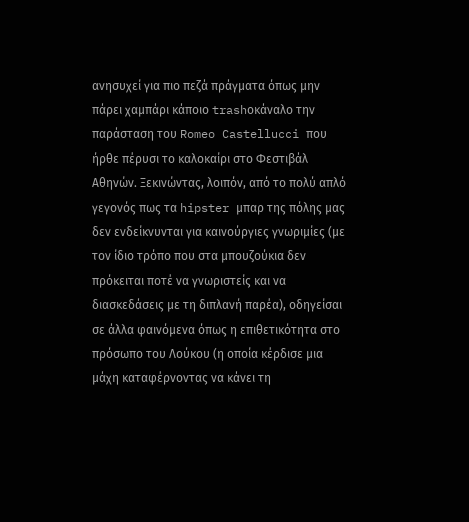ανησυχεί για πιο πεζά πράγματα όπως μην πάρει χαμπάρι κάποιο trashοκάναλο την παράσταση του Romeo Castellucci που ήρθε πέρυσι το καλοκαίρι στο Φεστιβάλ Αθηνών. Ξεκινώντας, λοιπόν, από το πολύ απλό γεγονός πως τα hipster μπαρ της πόλης μας δεν ενδείκνυνται για καινούργιες γνωριμίες (με τον ίδιο τρόπο που στα μπουζούκια δεν πρόκειται ποτέ να γνωριστείς και να διασκεδάσεις με τη διπλανή παρέα), οδηγείσαι σε άλλα φαινόμενα όπως η επιθετικότητα στο πρόσωπο του Λούκου (η οποία κέρδισε μια μάχη καταφέρνοντας να κάνει τη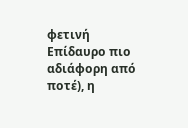φετινή Επίδαυρο πιο αδιάφορη από ποτέ), η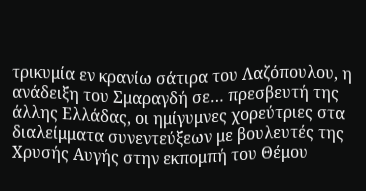τρικυμία εν κρανίω σάτιρα του Λαζόπουλου, η ανάδειξη του Σμαραγδή σε… πρεσβευτή της άλλης Ελλάδας, οι ημίγυμνες χορεύτριες στα διαλείμματα συνεντεύξεων με βουλευτές της Χρυσής Αυγής στην εκπομπή του Θέμου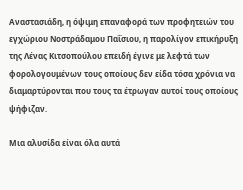Αναστασιάδη, η όψιμη επαναφορά των προφητειών του εγχώριου Νοστράδαμου Παΐσιου, η παρολίγον επικήρυξη της Λένας Κιτσοπούλου επειδή έγινε με λεφτά των φορολογουμένων τους οποίους δεν είδα τόσα χρόνια να διαμαρτύρονται που τους τα έτρωγαν αυτοί τους οποίους ψήφιζαν.

Μια αλυσίδα είναι όλα αυτά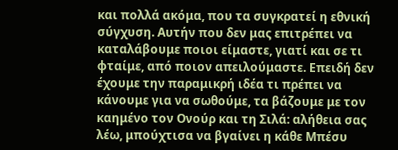και πολλά ακόμα, που τα συγκρατεί η εθνική σύγχυση. Αυτήν που δεν μας επιτρέπει να καταλάβουμε ποιοι είμαστε, γιατί και σε τι φταίμε, από ποιον απειλούμαστε. Επειδή δεν έχουμε την παραμικρή ιδέα τι πρέπει να κάνουμε για να σωθούμε, τα βάζουμε με τον καημένο τον Ονούρ και τη Σιλά: αλήθεια σας λέω, μπούχτισα να βγαίνει η κάθε Μπέσυ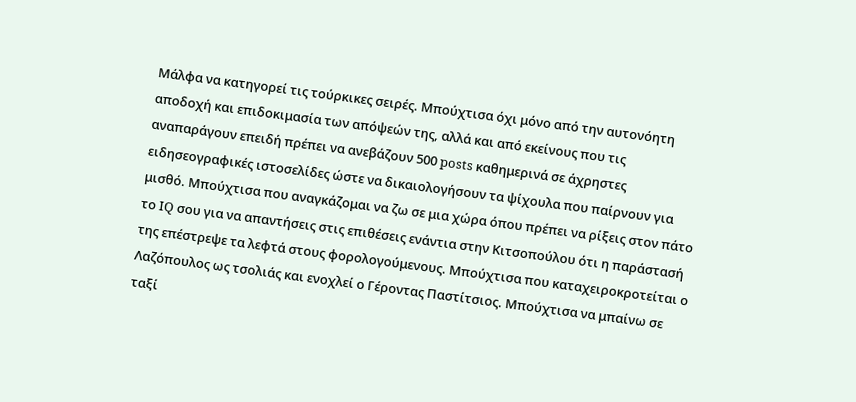Μάλφα να κατηγορεί τις τούρκικες σειρές. Μπούχτισα όχι μόνο από την αυτονόητη αποδοχή και επιδοκιμασία των απόψεών της, αλλά και από εκείνους που τις αναπαράγουν επειδή πρέπει να ανεβάζουν 500 posts καθημερινά σε άχρηστες ειδησεογραφικές ιστοσελίδες ώστε να δικαιολογήσουν τα ψίχουλα που παίρνουν για μισθό. Μπούχτισα που αναγκάζομαι να ζω σε μια χώρα όπου πρέπει να ρίξεις στον πάτο το IQ σου για να απαντήσεις στις επιθέσεις ενάντια στην Κιτσοπούλου ότι η παράστασή της επέστρεψε τα λεφτά στους φορολογούμενους. Μπούχτισα που καταχειροκροτείται ο Λαζόπουλος ως τσολιάς και ενοχλεί ο Γέροντας Παστίτσιος. Μπούχτισα να μπαίνω σε ταξί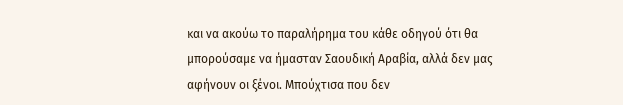και να ακούω το παραλήρημα του κάθε οδηγού ότι θα μπορούσαμε να ήμασταν Σαουδική Αραβία, αλλά δεν μας αφήνουν οι ξένοι. Μπούχτισα που δεν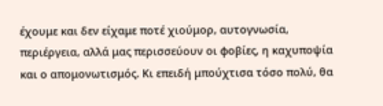έχουμε και δεν είχαμε ποτέ χιούμορ, αυτογνωσία, περιέργεια, αλλά μας περισσεύουν οι φοβίες, η καχυποψία και ο απομονωτισμός. Κι επειδή μπούχτισα τόσο πολύ, θα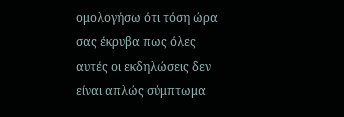ομολογήσω ότι τόση ώρα σας έκρυβα πως όλες αυτές οι εκδηλώσεις δεν είναι απλώς σύμπτωμα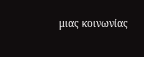μιας κοινωνίας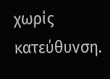χωρίς κατεύθυνση.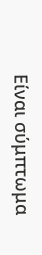Είναι σύμπτωμα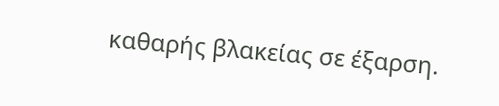καθαρής βλακείας σε έξαρση.